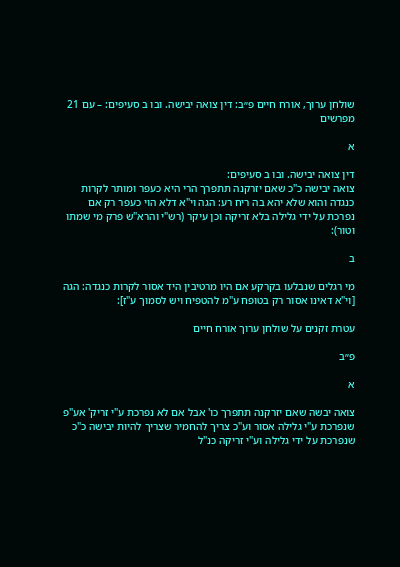שולחן ערוך, אורח חיים פ״ב: דין צואה יבישה. ובו ב סעיפים: – עם 21 מפרשים

א

דין צואה יבישה. ובו ב סעיפים:
צואה יבישה כ"כ שאם יזרקנה תתפרך הרי היא כעפר ומותר לקרות כנגדה והוא שלא יהא בה ריח רע: הגה וי"א דלא הוי כעפר רק אם נפרכת על ידי גלילה בלא זריקה וכן עיקר (רש"י והרא"ש פרק מי שמתו וטור):

ב

מי רגלים שנבלעו בקרקע אם היו מרטיבין היד אסור לקרות כנגדה: הגה [וי"א דאינו אסור רק בטופח ע"מ להטפיח ויש לסמוך ע"ז]:

עטרת זקנים על שולחן ערוך אורח חיים

פ״ב

א

צואה יבשה שאם יזרקנה תתפרך כו' אבל אם לא נפרכת ע"י זריק' אע"פ שנפרכת ע"י גלילה אסור וע"כ צריך להחמיר שצריך להיות יבישה כ"כ שנפרכת על ידי גלילה וע"י זריקה כנ"ל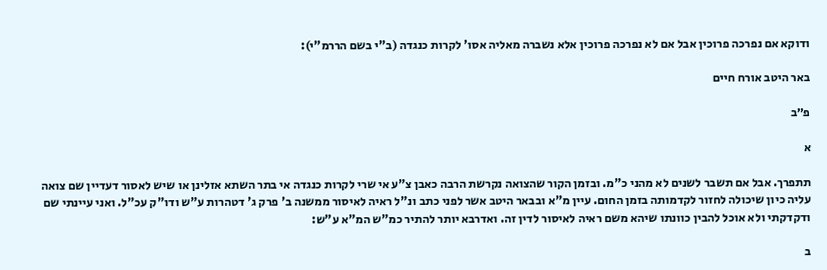ודוקא אם נפרכה פרוכין אבל אם לא נפרכה פרוכין אלא נשברה מאליה אסו' לקרות כנגדה (ב"י בשם הררמ"י):

באר היטב אורח חיים

פ״ב

א

תתפרך. אבל אם תשבר לשנים לא מהני כ"מ. ובזמן הקור שהצואה נקרשת הרבה כאבן צ"ע אי שרי לקרות כנגדה אי בתר השתא אזלינן או שיש לאסור דעדיין שם צואה עליה כיון שיכולה לחזור לקדמותה בזמן החום. עיין מ"א ובבאר היטב אשר לפני כתב ונ"ל ראיה לאיסור ממשנה ב' פרק ג' דטהרות ע"ש ודו"ק עכ"ל. ואני עיינתי שם ודקדקתי ולא אוכל להבין כוונתו שיהא משם ראיה לאיסור לדין זה. ואדרבא יותר להתיר כמ"ש המ"א ע"ש:

ב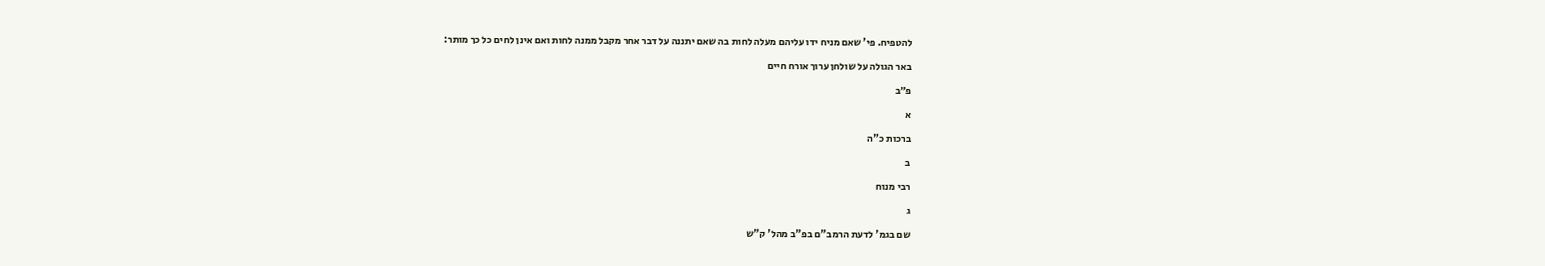להטפיח. פי' שאם מניח ידו עליהם מעלה לחות בה שאם יתננה על דבר אחר מקבל ממנה לחות ואם אינן לחים כל כך מותר:

באר הגולה על שולחן ערוך אורח חיים

פ״ב

א

ברכות כ"ה

ב

רבי מנוח

ג

שם בגמ' לדעת הרמב"ם בפ"ב מהל' ק"ש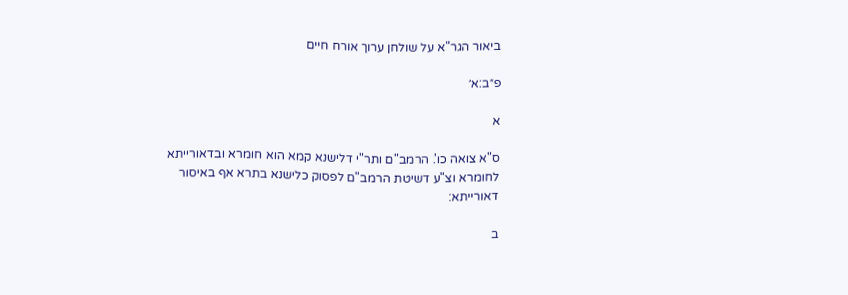ביאור הגר"א על שולחן ערוך אורח חיים

פ״ב:א׳

א

ס"א צואה כו'. הרמב"ם ותר"י דלישנא קמא הוא חומרא ובדאורייתא לחומרא וצ"ע דשיטת הרמב"ם לפסוק כלישנא בתרא אף באיסור דאורייתא:

ב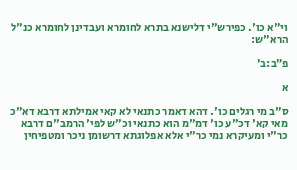וי"א כו'. כפירש"י דלישנא בתרא לחומרא ועבדינן לחומרא כנ"ל הרא"ש:

פ״ב:ב׳

א

ס"ב מי רגלים כו'. דהא דאמר כתנאי לא קאי אמילתא דרבא דא"כ מאי קא' דכ"ע כו' דמ"מ הוא כתנאי וכ"ש לפי' הרמב"ם דרבא כר"י ומעיקרא נמי כר"י אלא אפלוגתא דרשומן ניכר ומטפיחין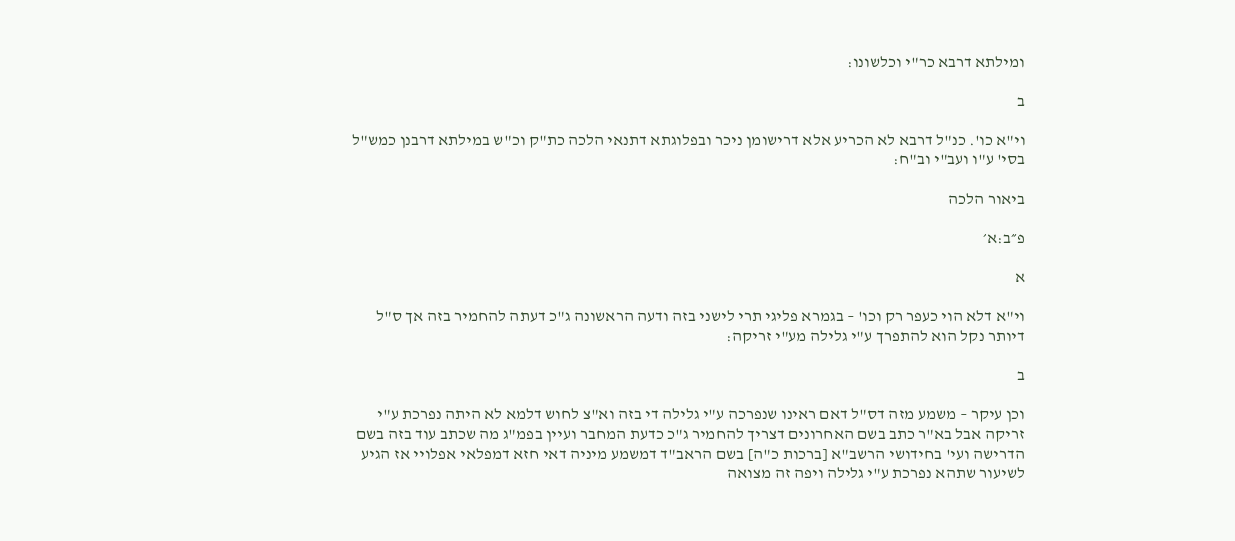ומילתא דרבא כר"י וכלשונו:

ב

וי"א כו'. כנ"ל דרבא לא הכריע אלא דרישומן ניכר ובפלוגתא דתנאי הלכה כת"ק וכ"ש במילתא דרבנן כמש"ל בסי' ע"ו ועב"י וב"ח:

ביאור הלכה

פ״ב:א׳

א

וי"א דלא הוי כעפר רק וכו' – בגמרא פליגי תרי לישני בזה ודעה הראשונה ג"כ דעתה להחמיר בזה אך ס"ל דיותר נקל הוא להתפרך ע"י גלילה מע"י זריקה:

ב

וכן עיקר – משמע מזה דס"ל דאם ראינו שנפרכה ע"י גלילה די בזה וא"צ לחוש דלמא לא היתה נפרכת ע"י זריקה אבל בא"ר כתב בשם האחרונים דצריך להחמיר ג"כ כדעת המחבר ועיין בפמ"ג מה שכתב עוד בזה בשם הדרישה ועי' בחידושי הרשב"א [ברכות כ"ה] בשם הראב"ד דמשמע מיניה דאי חזא דמפלאי אפלויי אז הגיע לשיעור שתהא נפרכת ע"י גלילה ויפה זה מצואה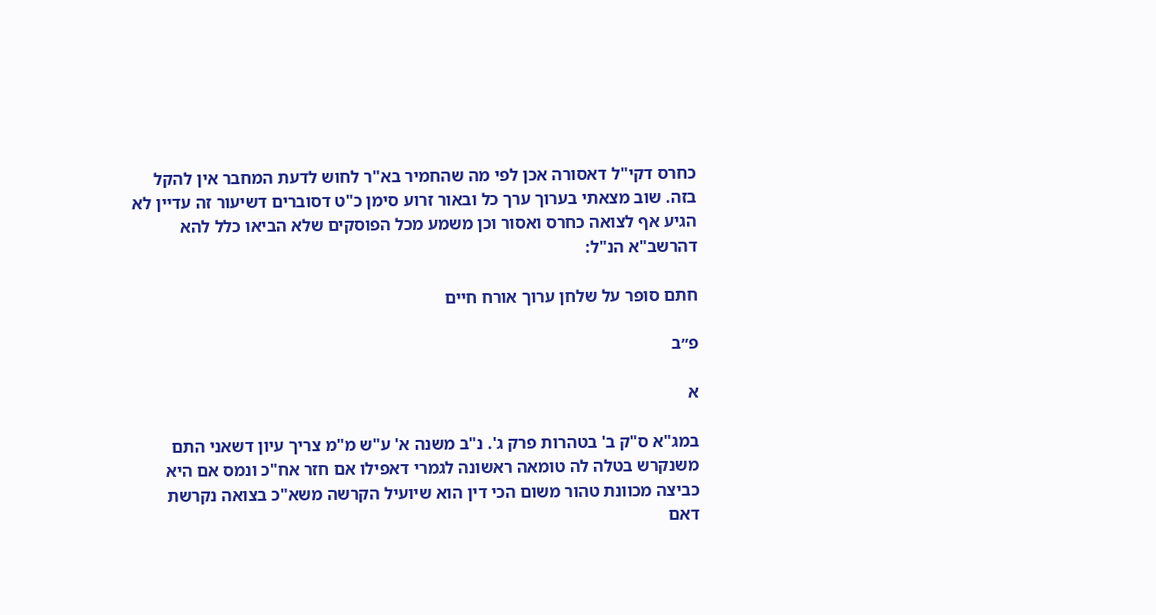כחרס דקי"ל דאסורה אכן לפי מה שהחמיר בא"ר לחוש לדעת המחבר אין להקל בזה. שוב מצאתי בערוך ערך כל ובאור זרוע סימן כ"ט דסוברים דשיעור זה עדיין לא הגיע אף לצואה כחרס ואסור וכן משמע מכל הפוסקים שלא הביאו כלל להא דהרשב"א הנ"ל:

חתם סופר על שלחן ערוך אורח חיים

פ״ב

א

במג"א ס"ק ב' בטהרות פרק ג'. נ"ב משנה א' ע"ש מ"מ צריך עיון דשאני התם משנקרש בטלה לה טומאה ראשונה לגמרי דאפילו אם חזר אח"כ ונמס אם היא כביצה מכוונת טהור משום הכי דין הוא שיועיל הקרשה משא"כ בצואה נקרשת דאם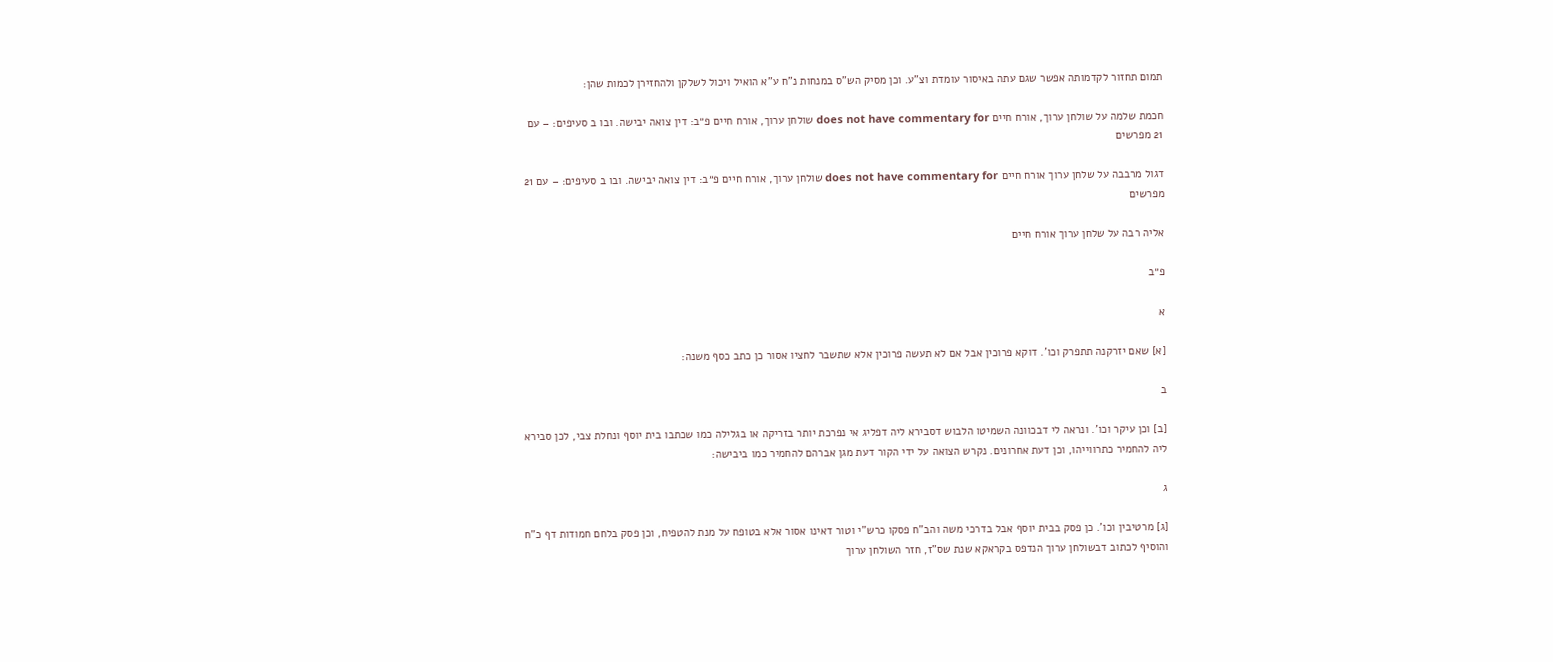תמום תחזור לקדמותה אפשר שגם עתה באיסור עומדת וצ"ע. וכן מסיק הש"ס במנחות נ"ח ע"א הואיל ויכול לשלקן ולהחזירן לכמות שהן:

חכמת שלמה על שולחן ערוך, אורח חיים does not have commentary for שולחן ערוך, אורח חיים פ״ב: דין צואה יבישה. ובו ב סעיפים: – עם 21 מפרשים

דגול מרבבה על שלחן ערוך אורח חיים does not have commentary for שולחן ערוך, אורח חיים פ״ב: דין צואה יבישה. ובו ב סעיפים: – עם 21 מפרשים

אליה רבה על שלחן ערוך אורח חיים

פ״ב

א

[א] שאם יזרקנה תתפרק וכו'. דוקא פרוכין אבל אם לא תעשה פרוכין אלא שתשבר לחציו אסור כן כתב כסף משנה:

ב

[ב] וכן עיקר וכו'. ונראה לי דבכוונה השמיטו הלבוש דסבירא ליה דפליג אי נפרכת יותר בזריקה או בגלילה כמו שכתבו בית יוסף ונחלת צבי, לכן סבירא ליה להחמיר כתרווייהו, וכן דעת אחרונים. נקרש הצואה על ידי הקור דעת מגן אברהם להחמיר כמו ביבישה:

ג

[ג] מרטיבין וכו'. כן פסק בבית יוסף אבל בדרכי משה והב"ח פסקו כרש"י וטור דאינו אסור אלא בטופח על מנת להטפיח, וכן פסק בלחם חמודות דף כ"ח והוסיף לכתוב דבשולחן ערוך הנדפס בקראקא שנת שס"ז, חזר השולחן ערוך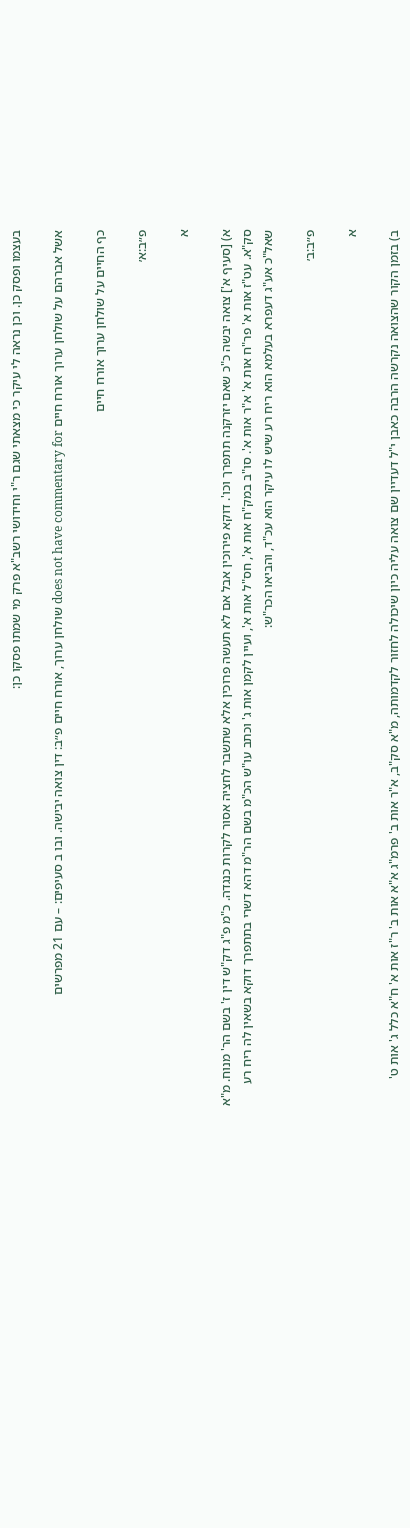בעצמו ופסק כן. וכן נראה לי עיקר כי מצאתי שגם ר"י וחידושי רשב"א פרק מי שמתו פסקו כן:

אשל אברהם על שולחן ערוך אורח חיים does not have commentary for שולחן ערוך, אורח חיים פ״ב: דין צואה יבישה. ובו ב סעיפים: – עם 21 מפרשים

כף החיים על שולחן ערוך אורח חיים

פ״ב:א׳

א

א) [סעיף א'] צואה יבשה כ"כ שאם יזרקנה תתפרך וכו'. דוקא פירוכין אבל אם לא תעשה פרוכין אלא שתשבר לחציה אסור לקרות כנגדה. כ"מ פ"ג דק"ש דין ז' בשם הר' מנוח. מ"א סק"א. עט"ז אות א' פר"ח אות א' א"ר אות א'. סו"ב במק"ח אות א', חס"ל אות א', ועיין לקמן אות ג' וכתב עו"ש הכ"מ בשם הר"מ דהא דשרי בתתפרך דוקא בשאין לה ריח רע שאל"כ אע"ג דעפרא בעלמא הוא ריח רע שיש לו עיקר הוא עכ"ד, והביאו הכר"ש:

פ״ב:ב׳

א

ב) בזמן הקור שהצואה נקרשה הרבה כאבן י"ל דעדיין שם צואה עליה כיון שיכולה לחזור לקדמותה, מ"א סק"ב, א"ר אות ב' פרמ"ג א"א אות ב' ר"ז אות א' ח"א כלל ג' אות ט'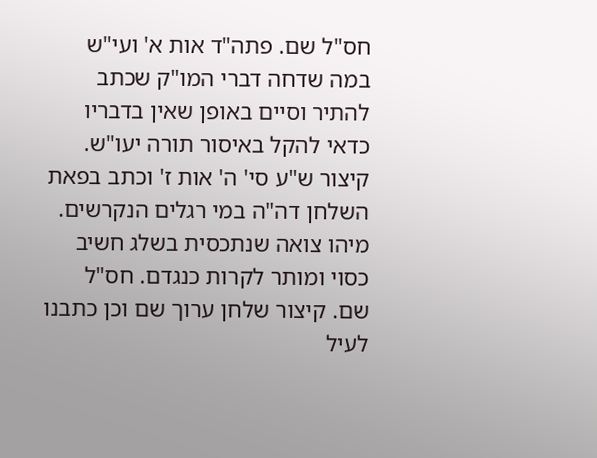חס"ל שם. פתה"ד אות א' ועי"ש במה שדחה דברי המו"ק שכתב להתיר וסיים באופן שאין בדבריו כדאי להקל באיסור תורה יעו"ש. קיצור ש"ע סי' ה' אות ז' וכתב בפאת השלחן דה"ה במי רגלים הנקרשים. מיהו צואה שנתכסית בשלג חשיב כסוי ומותר לקרות כנגדם. חס"ל שם. קיצור שלחן ערוך שם וכן כתבנו לעיל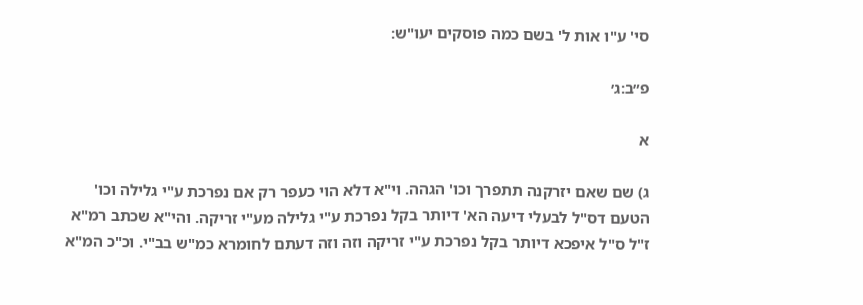סי' ע"ו אות ל' בשם כמה פוסקים יעו"ש:

פ״ב:ג׳

א

ג) שם שאם יזרקנה תתפרך וכו' הגהה. וי"א דלא הוי כעפר רק אם נפרכת ע"י גלילה וכו' הטעם דס"ל לבעלי דיעה הא' דיותר בקל נפרכת ע"י גלילה מע"י זריקה. והי"א שכתב רמ"א ז"ל ס"ל איפכא דיותר בקל נפרכת ע"י זריקה וזה וזה דעתם לחומרא כמ"ש בב"י. וכ"כ המ"א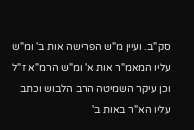סק"ב. ועיין מ"ש הפרישה אות ב' ומ"ש עליו המאמ"ר אות א' ומ"ש הרמ"א ז"ל וכן עיקר השמיטה הרב הלבוש וכתב עליו הא"ר באות ב'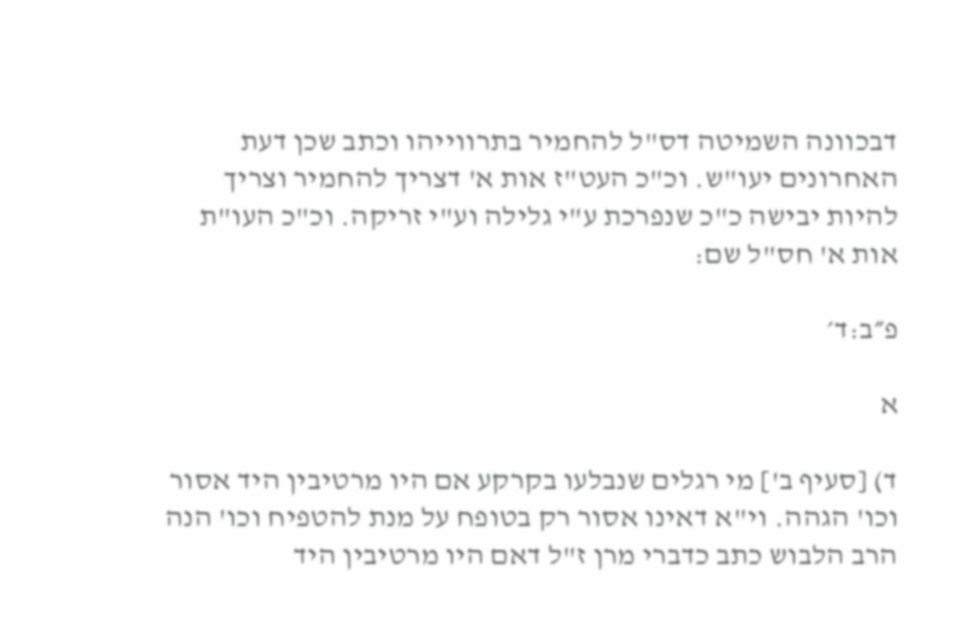דבכוונה השמיטה דס"ל להחמיר בתרווייהו וכתב שכן דעת האחרונים יעו"ש. וכ"כ העט"ז אות א' דצריך להחמיר וצריך להיות יבישה כ"כ שנפרכת ע"י גלילה וע"י זריקה. וכ"כ העו"ת אות א' חס"ל שם:

פ״ב:ד׳

א

ד) [סעיף ב'] מי רגלים שנבלעו בקרקע אם היו מרטיבין היד אסור וכו' הגהה. וי"א דאינו אסור רק בטופח על מנת להטפיח וכו' הנה הרב הלבוש כתב כדברי מרן ז"ל דאם היו מרטיבין היד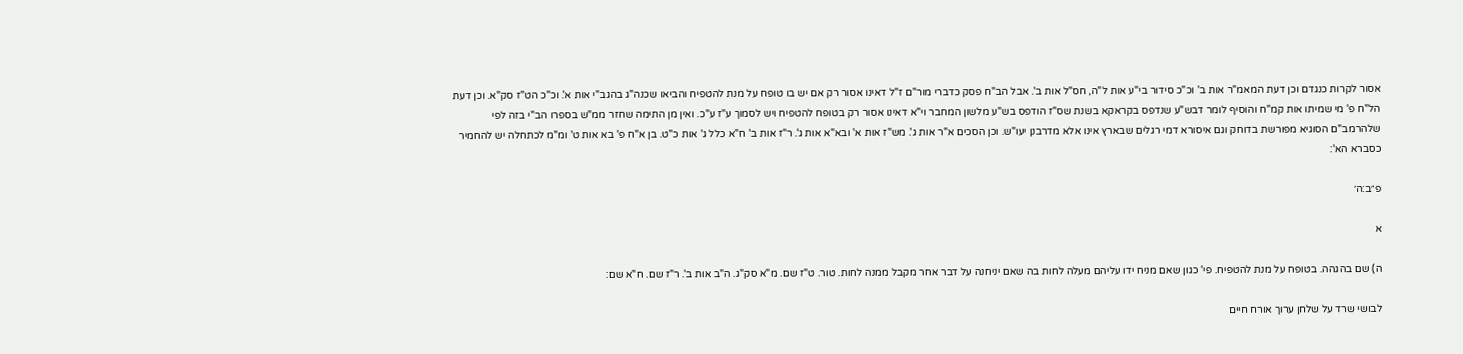אסור לקרות כנגדם וכן דעת המאמ"ר אות ב' וכ"כ סידור בי"ע אות ל"ה, חס"ל אות ב'. אבל הב"ח פסק כדברי מור"ם ז"ל דאינו אסור רק אם יש בו טופח על מנת להטפיח והביאו שכנה"ג בהגב"י אות א'. וכ"כ הט"ז סק"א. וכן דעת הל"ח פ' מי שמיתו אות קמ"ח והוסיף לומר דבש"ע שנדפס בקראקא בשנת שס"ז הודפס בש"ע מלשון המחבר וי"א דאינו אסור רק בטופח להטפיח ויש לסמוך ע"ז ע"כ. ואין מן התימה שחזר ממ"ש בספרו הב"י בזה לפי שלהרמב"ם הסוגיא מפורשת בדוחק וגם איסורא דמי רגלים שבארץ אינו אלא מדרבנן יעו"ש. וכן הסכים א"ר אות ג'. מש"ז אות א' ובא"א אות ג'. ר"ז אות ב' ח"א כלל ג' אות כ"ט. בן א"ח פ' בא אות ט' ומ"מ לכתחלה יש להחמיר כסברא הא':

פ״ב:ה׳

א

ה) שם בהגהה. בטופח על מנת להטפיח. פי' כגון שאם מניח ידו עליהם מעלה לחות בה שאם יניחנה על דבר אחר מקבל ממנה לחות. טור. ט"ז שם. מ"א סק"ג. ה"ב אות ב'. ר"ז שם. ח"א שם:

לבושי שרד על שלחן ערוך אורח חיים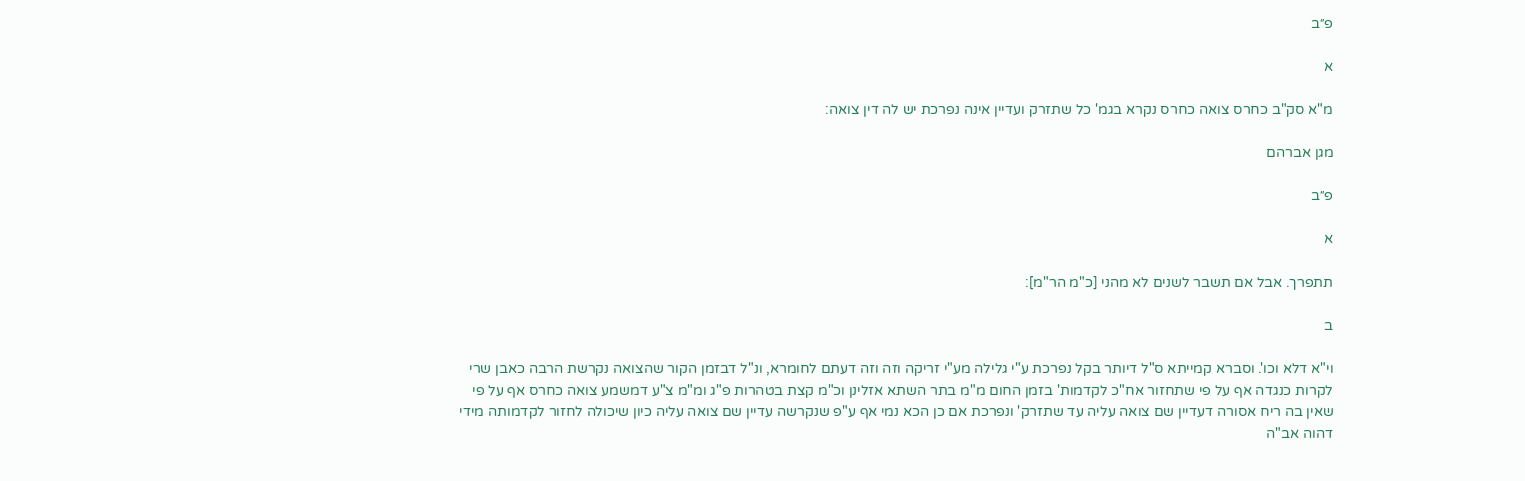פ״ב

א

מ"א סק"ב כחרס צואה כחרס נקרא בגמ' כל שתזרק ועדיין אינה נפרכת יש לה דין צואה:

מגן אברהם

פ״ב

א

תתפרך. אבל אם תשבר לשנים לא מהני [כ"מ הר"מ]:

ב

וי"א דלא וכו'. וסברא קמייתא ס"ל דיותר בקל נפרכת ע"י גלילה מע"י זריקה וזה וזה דעתם לחומרא, ונ"ל דבזמן הקור שהצואה נקרשת הרבה כאבן שרי לקרות כנגדה אף על פי שתחזור אח"כ לקדמות' בזמן החום מ"מ בתר השתא אזלינן וכ"מ קצת בטהרות פ"ג ומ"מ צ"ע דמשמע צואה כחרס אף על פי שאין בה ריח אסורה דעדיין שם צואה עליה עד שתזרק' ונפרכת אם כן הכא נמי אף ע"פ שנקרשה עדיין שם צואה עליה כיון שיכולה לחזור לקדמותה מידי דהוה אב"ה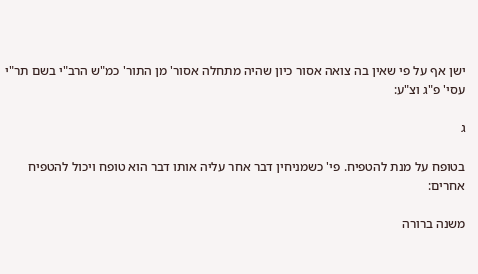ישן אף על פי שאין בה צואה אסור כיון שהיה מתחלה אסור' מן התור' כמ"ש הרב"י בשם תר"י עסי' פ"ג וצ"ע:

ג

בטופח על מנת להטפיח. פי' כשמניחין דבר אחר עליה אותו דבר הוא טופח ויכול להטפיח אחרים:

משנה ברורה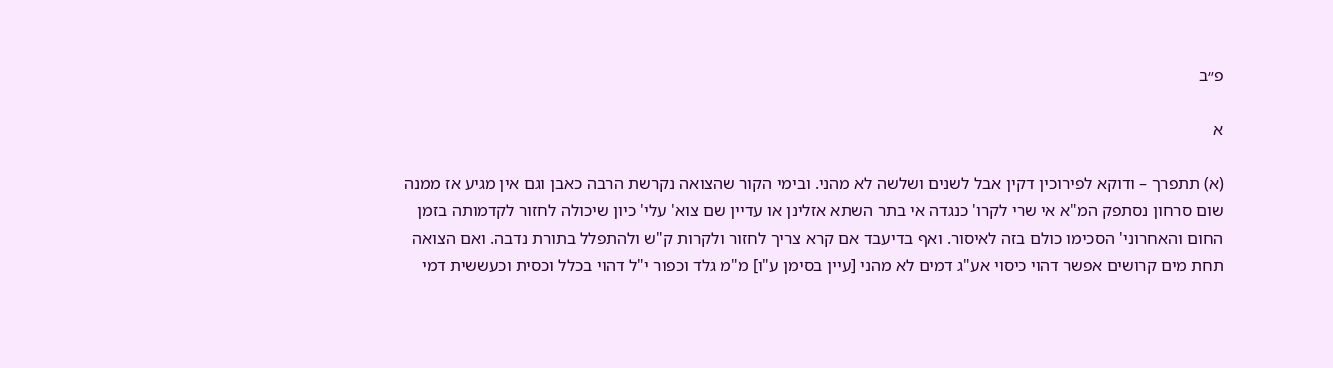פ״ב

א

(א) תתפרך – ודוקא לפירוכין דקין אבל לשנים ושלשה לא מהני. ובימי הקור שהצואה נקרשת הרבה כאבן וגם אין מגיע אז ממנה שום סרחון נסתפק המ"א אי שרי לקרו' כנגדה אי בתר השתא אזלינן או עדיין שם צוא' עלי' כיון שיכולה לחזור לקדמותה בזמן החום והאחרוני' הסכימו כולם בזה לאיסור. ואף בדיעבד אם קרא צריך לחזור ולקרות ק"ש ולהתפלל בתורת נדבה. ואם הצואה תחת מים קרושים אפשר דהוי כיסוי אע"ג דמים לא מהני [עיין בסימן ע"ו] מ"מ גלד וכפור י"ל דהוי בכלל וכסית וכעששית דמי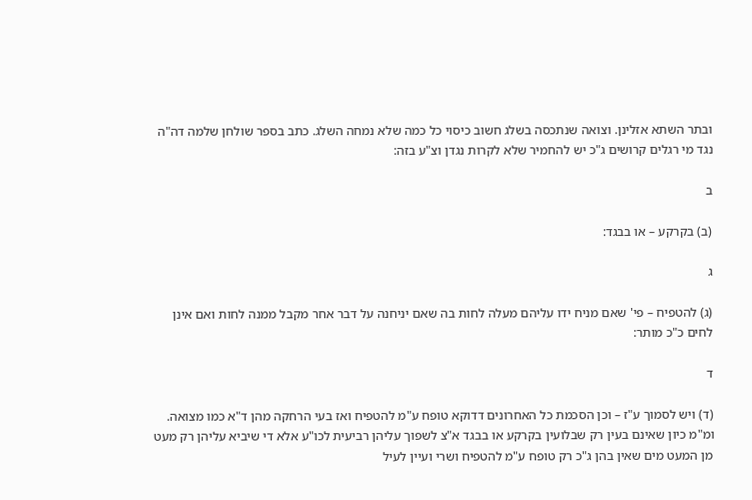ובתר השתא אזלינן. וצואה שנתכסה בשלג חשוב כיסוי כל כמה שלא נמחה השלג. כתב בספר שולחן שלמה דה"ה נגד מי רגלים קרושים ג"כ יש להחמיר שלא לקרות נגדן וצ"ע בזה:

ב

(ב) בקרקע – או בבגד:

ג

(ג) להטפיח – פי' שאם מניח ידו עליהם מעלה לחות בה שאם יניחנה על דבר אחר מקבל ממנה לחות ואם אינן לחים כ"כ מותר:

ד

(ד) ויש לסמוך ע"ז – וכן הסכמת כל האחרונים דדוקא טופח ע"מ להטפיח ואז בעי הרחקה מהן ד"א כמו מצואה. ומ"מ כיון שאינם בעין רק שבלועין בקרקע או בבגד א"צ לשפוך עליהן רביעית לכו"ע אלא די שיביא עליהן רק מעט מן המעט מים שאין בהן ג"כ רק טופח ע"מ להטפיח ושרי ועיין לעיל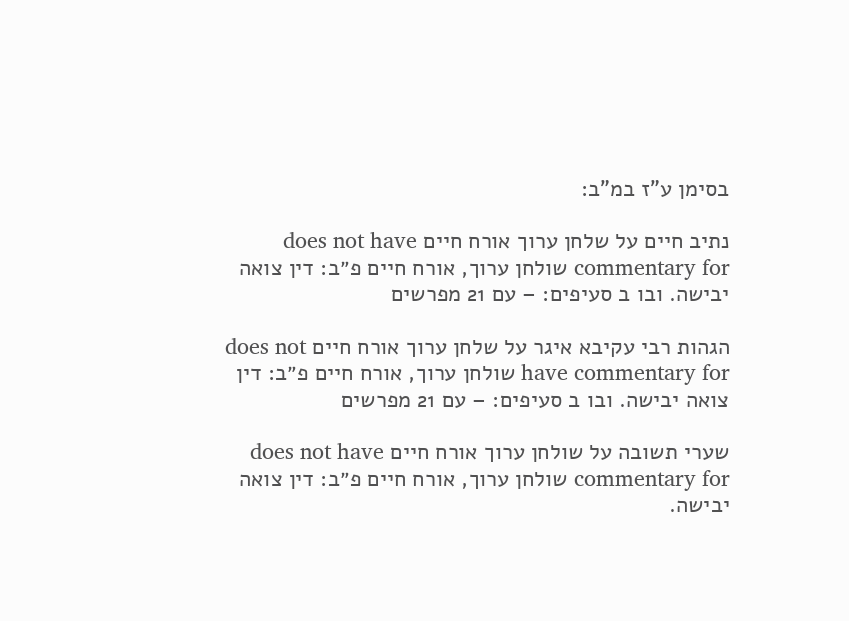בסימן ע"ז במ"ב:

נתיב חיים על שלחן ערוך אורח חיים does not have commentary for שולחן ערוך, אורח חיים פ״ב: דין צואה יבישה. ובו ב סעיפים: – עם 21 מפרשים

הגהות רבי עקיבא איגר על שלחן ערוך אורח חיים does not have commentary for שולחן ערוך, אורח חיים פ״ב: דין צואה יבישה. ובו ב סעיפים: – עם 21 מפרשים

שערי תשובה על שולחן ערוך אורח חיים does not have commentary for שולחן ערוך, אורח חיים פ״ב: דין צואה יבישה.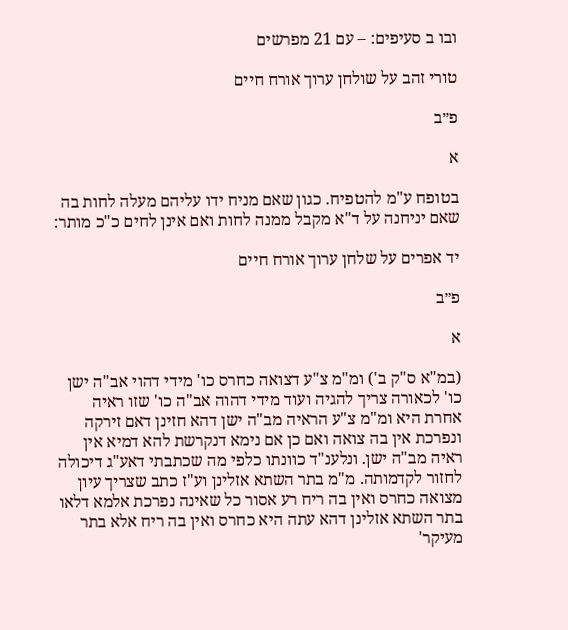ובו ב סעיפים: – עם 21 מפרשים

טורי זהב על שולחן ערוך אורח חיים

פ״ב

א

בטופח ע"מ להטפיח. כגון שאם מניח ידו עליהם מעלה לחות בה שאם יניחנה על ד"א מקבל ממנה לחות ואם אינן לחים כ"כ מותר:

יד אפרים על שלחן ערוך אורח חיים

פ״ב

א

(במ"א ס"ק ב') ומ"מ צ"ע דצואה כחרס כו' מידי דהוי אב"ה ישן כו' לכאורה צריך להגיה ועוד מידי דהוה אב"ה כו' שזו ראיה אחרת היא ומ"מ צ"ע הראיה מב"ה ישן דהא חזינן דאם זירקה ונפרכת אין בה צואה ואם כן אם נימא דנקרשת להא דמיא אין ראיה מב"ה ישן. ונלענ"ד כוונתו כלפי מה שכתבתי דאע"ג דיכולה לחזור לקדמותה. מ"מ בתר השתא אזלינן וע"ז כתב שצריך עיון מצואה כחרס ואין בה ריח רע אסור כל שאינה נפרכת אלמא דלאו בתר השתא אזלינן דהא עתה היא כחרס ואין בה ריח אלא בתר מעיקר'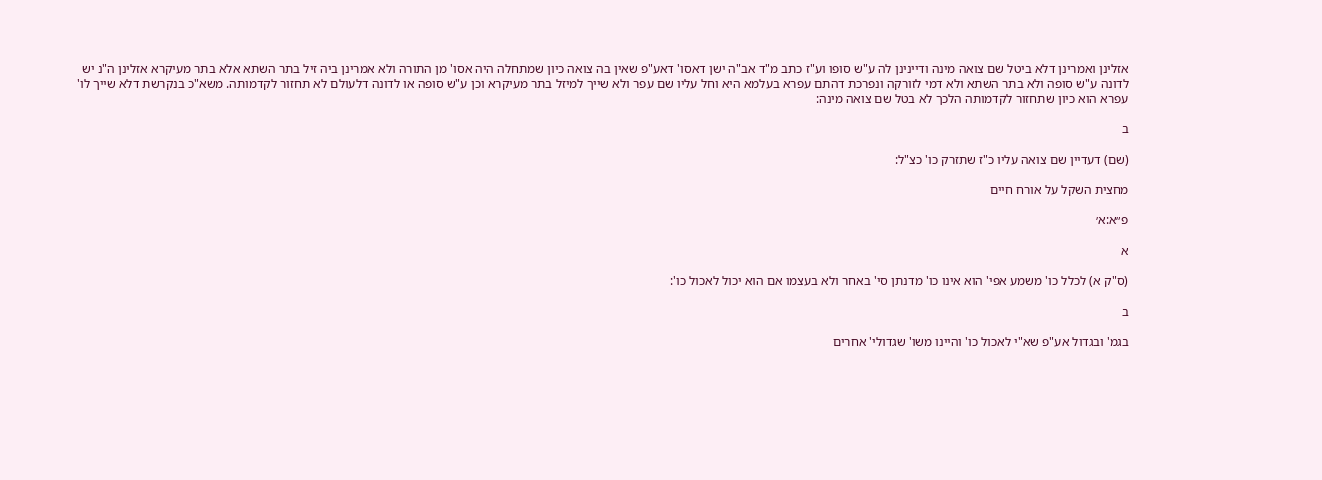אזלינן ואמרינן דלא ביטל שם צואה מינה ודיינינן לה ע"ש סופו וע"ז כתב מ"ד אב"ה ישן דאסו' דאע"פ שאין בה צואה כיון שמתחלה היה אסו' מן התורה ולא אמרינן ביה זיל בתר השתא אלא בתר מעיקרא אזלינן ה"נ יש לדונה ע"ש סופה ולא בתר השתא ולא דמי לזורקה ונפרכת דהתם עפרא בעלמא היא וחל עליו שם עפר ולא שייך למיזל בתר מעיקרא וכן ע"ש סופה או לדונה דלעולם לא תחזור לקדמותה. משא"כ בנקרשת דלא שייך לו' עפרא הוא כיון שתחזור לקדמותה הלכך לא בטל שם צואה מינה:

ב

(שם) דעדיין שם צואה עליו כ"ז שתזרק כו' כצ"ל:

מחצית השקל על אורח חיים

פ״א:א׳

א

(ס"ק א) לכלל כו' משמע אפי' הוא אינו כו' מדנתן סי' באחר ולא בעצמו אם הוא יכול לאכול כו':

ב

בגמ' ובגדול אע"פ שא"י לאכול כו' והיינו משו' שגדולי' אחרים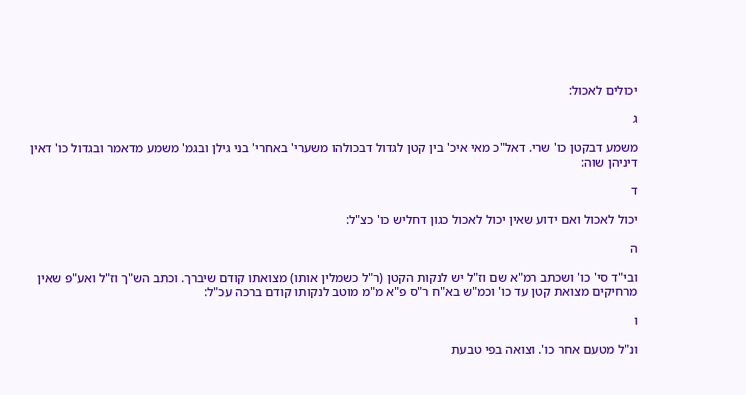יכולים לאכול:

ג

משמע דבקטן כו' שרי. דאל"כ מאי איכ' בין קטן לגדול דבכולהו משערי' באחרי' בני גילן ובגמ' משמע מדאמר ובגדול כו' דאין דיניהן שוה:

ד

יכול לאכול ואם ידוע שאין יכול לאכול כגון דחליש כו' כצ"ל:

ה

ובי"ד סי' כו' ושכתב רמ"א שם וז"ל יש לנקות הקטן (ר"ל כשמלין אותו) מצואתו קודם שיברך. וכתב הש"ך וז"ל ואע"פ שאין מרחיקים מצואת קטן עד כו' וכמ"ש בא"ח ר"ס פ"א מ"מ מוטב לנקותו קודם ברכה עכ"ל:

ו

ונ"ל מטעם אחר כו'. וצואה בפי טבעת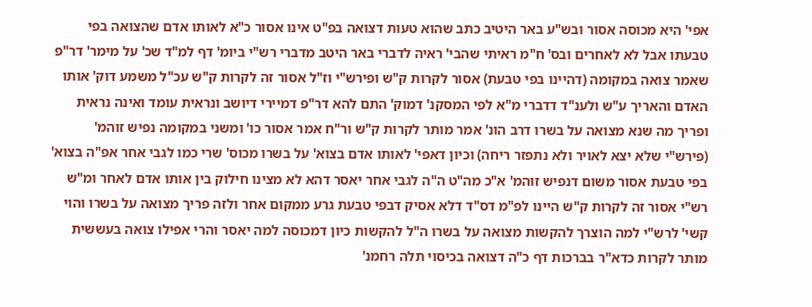אפי' היא מכוסה אסור ובש"ע באר היטיב כתב שהוא טעות דצואה בפ"ט אינו אסור כ"א לאותו אדם שהצואה בפי טבעתו אבל לא לאחרים ובס' ח"מ ראיתי שהבי' ראיה לדברי באר היטב מדברי רש"י ביומ' דף למ"ד שכ' על מימר' דר"פ שאמר צואה במקומה (דהיינו בפי טבעת) אסור לקרות ק"ש ופירש"י וז"ל אסור זה לקרות ק"ש עכ"ל משמע דוק' אותו האדם והאריך ע"ש ולענ"ד דדברי מ"א לפי המסקנ' דמוק' התם להא דר"פ דמיירי דיושב ונראית עומד ואינה נראית ופריך מה שנא מצואה על בשרו דרב הונ' אמר מותר לקרות ק"ש ור"ח אמר אסור כו' ומשני במקומה נפיש זוהמ' (פירש"י שלא יצא לאויר ולא נתפזר ריחה) וכיון דאפי' לאותו אדם בצוא' על בשרו מכוס' שרי כמו לגבי אחר אפ"ה בצוא' בפי טבעת אסור משום דנפיש זוהמ' א"כ מה"ט ה"ה לגבי אחר יאסר דהא לא מצינו חילוק בין אותו אדם לאחר ומ"ש רש"י אסור זה לקרות ק"ש היינו לפ"מ דס"ד דלא אסיק דבפי טבעת גרע ממקום אחר ולזה פריך מצואה על בשרו והוי קשי' לרש"י למה הוצרך להקשות מצואה על בשרו ה"ל להקשות כיון דמכוסה למה יאסר והרי אפילו צואה בעששית מותר לקרות כדא"ר בברכות דף כ"ה דצואה בכיסוי תלה רחמנ'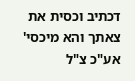דכתיב וכסית את צאתך והא מיכסי' אע"כ צ"ל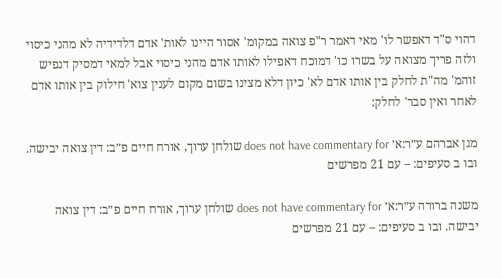דהוי ס"ד דאפשר לו' מאי דאמר ר"פ צואה במקומ' אסור היינו לאות' אדם דלדידיה לא מהני כיסוי ולזה פריך מצואה על בשרו כו' דמוכח דאפילו לאותו אדם מהני כיסוי אבל למאי דמסיק דנפיש זוהמ' מה"ת לחלק בין אותו אדם לא' כיון דלא מצינו בשום מקום לענין צוא' חילוק בין אותו אדם לאחר ואין סבר' לחלק:

מגן אברהם ע״ר:א׳ does not have commentary for שולחן ערוך, אורח חיים פ״ב: דין צואה יבישה. ובו ב סעיפים: – עם 21 מפרשים

משנה ברורה ע״ר:א׳ does not have commentary for שולחן ערוך, אורח חיים פ״ב: דין צואה יבישה. ובו ב סעיפים: – עם 21 מפרשים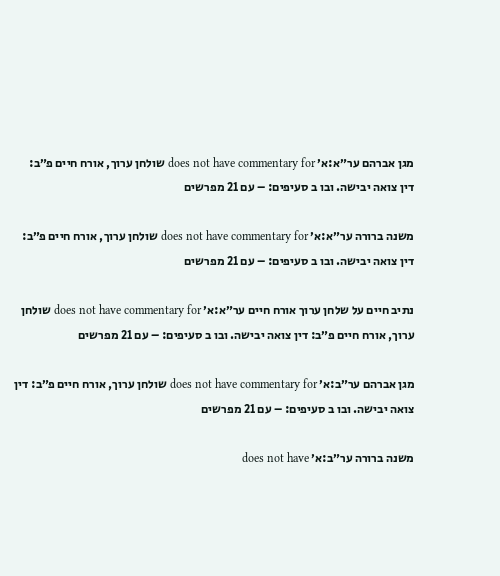מגן אברהם ער״א:א׳ does not have commentary for שולחן ערוך, אורח חיים פ״ב: דין צואה יבישה. ובו ב סעיפים: – עם 21 מפרשים

משנה ברורה ער״א:א׳ does not have commentary for שולחן ערוך, אורח חיים פ״ב: דין צואה יבישה. ובו ב סעיפים: – עם 21 מפרשים

נתיב חיים על שלחן ערוך אורח חיים ער״א:א׳ does not have commentary for שולחן ערוך, אורח חיים פ״ב: דין צואה יבישה. ובו ב סעיפים: – עם 21 מפרשים

מגן אברהם ער״ב:א׳ does not have commentary for שולחן ערוך, אורח חיים פ״ב: דין צואה יבישה. ובו ב סעיפים: – עם 21 מפרשים

משנה ברורה ער״ב:א׳ does not have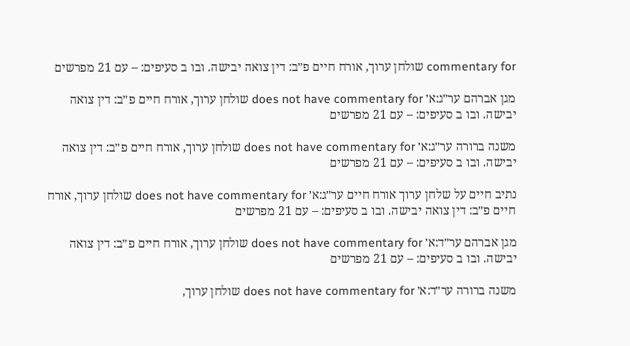commentary for שולחן ערוך, אורח חיים פ״ב: דין צואה יבישה. ובו ב סעיפים: – עם 21 מפרשים

מגן אברהם ער״ג:א׳ does not have commentary for שולחן ערוך, אורח חיים פ״ב: דין צואה יבישה. ובו ב סעיפים: – עם 21 מפרשים

משנה ברורה ער״ג:א׳ does not have commentary for שולחן ערוך, אורח חיים פ״ב: דין צואה יבישה. ובו ב סעיפים: – עם 21 מפרשים

נתיב חיים על שלחן ערוך אורח חיים ער״ג:א׳ does not have commentary for שולחן ערוך, אורח חיים פ״ב: דין צואה יבישה. ובו ב סעיפים: – עם 21 מפרשים

מגן אברהם ער״ד:א׳ does not have commentary for שולחן ערוך, אורח חיים פ״ב: דין צואה יבישה. ובו ב סעיפים: – עם 21 מפרשים

משנה ברורה ער״ד:א׳ does not have commentary for שולחן ערוך,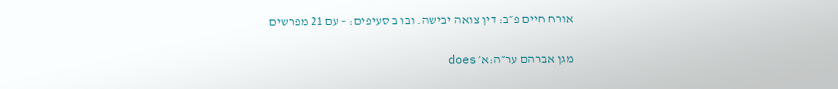אורח חיים פ״ב: דין צואה יבישה. ובו ב סעיפים: – עם 21 מפרשים

מגן אברהם ער״ה:א׳ does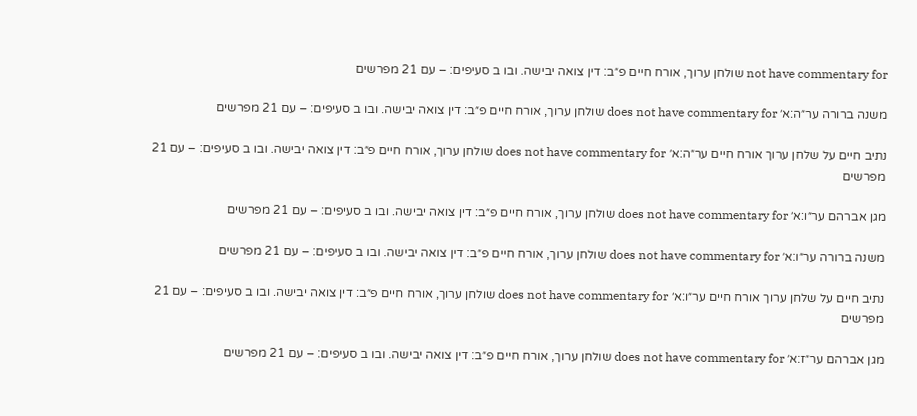not have commentary for שולחן ערוך, אורח חיים פ״ב: דין צואה יבישה. ובו ב סעיפים: – עם 21 מפרשים

משנה ברורה ער״ה:א׳ does not have commentary for שולחן ערוך, אורח חיים פ״ב: דין צואה יבישה. ובו ב סעיפים: – עם 21 מפרשים

נתיב חיים על שלחן ערוך אורח חיים ער״ה:א׳ does not have commentary for שולחן ערוך, אורח חיים פ״ב: דין צואה יבישה. ובו ב סעיפים: – עם 21 מפרשים

מגן אברהם ער״ו:א׳ does not have commentary for שולחן ערוך, אורח חיים פ״ב: דין צואה יבישה. ובו ב סעיפים: – עם 21 מפרשים

משנה ברורה ער״ו:א׳ does not have commentary for שולחן ערוך, אורח חיים פ״ב: דין צואה יבישה. ובו ב סעיפים: – עם 21 מפרשים

נתיב חיים על שלחן ערוך אורח חיים ער״ו:א׳ does not have commentary for שולחן ערוך, אורח חיים פ״ב: דין צואה יבישה. ובו ב סעיפים: – עם 21 מפרשים

מגן אברהם ער״ז:א׳ does not have commentary for שולחן ערוך, אורח חיים פ״ב: דין צואה יבישה. ובו ב סעיפים: – עם 21 מפרשים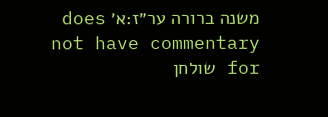משנה ברורה ער״ז:א׳ does not have commentary for שולחן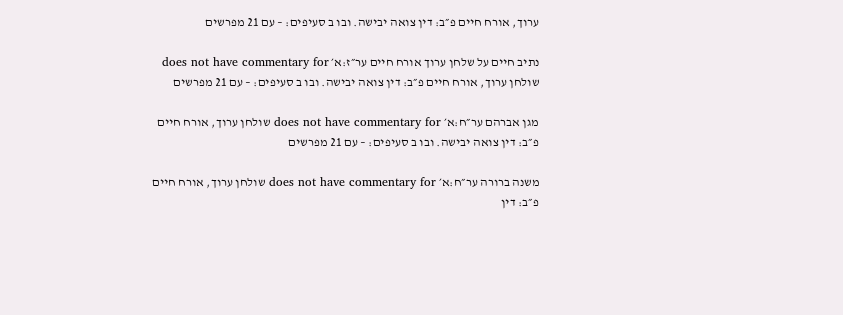ערוך, אורח חיים פ״ב: דין צואה יבישה. ובו ב סעיפים: – עם 21 מפרשים

נתיב חיים על שלחן ערוך אורח חיים ער״ז:א׳ does not have commentary for שולחן ערוך, אורח חיים פ״ב: דין צואה יבישה. ובו ב סעיפים: – עם 21 מפרשים

מגן אברהם ער״ח:א׳ does not have commentary for שולחן ערוך, אורח חיים פ״ב: דין צואה יבישה. ובו ב סעיפים: – עם 21 מפרשים

משנה ברורה ער״ח:א׳ does not have commentary for שולחן ערוך, אורח חיים פ״ב: דין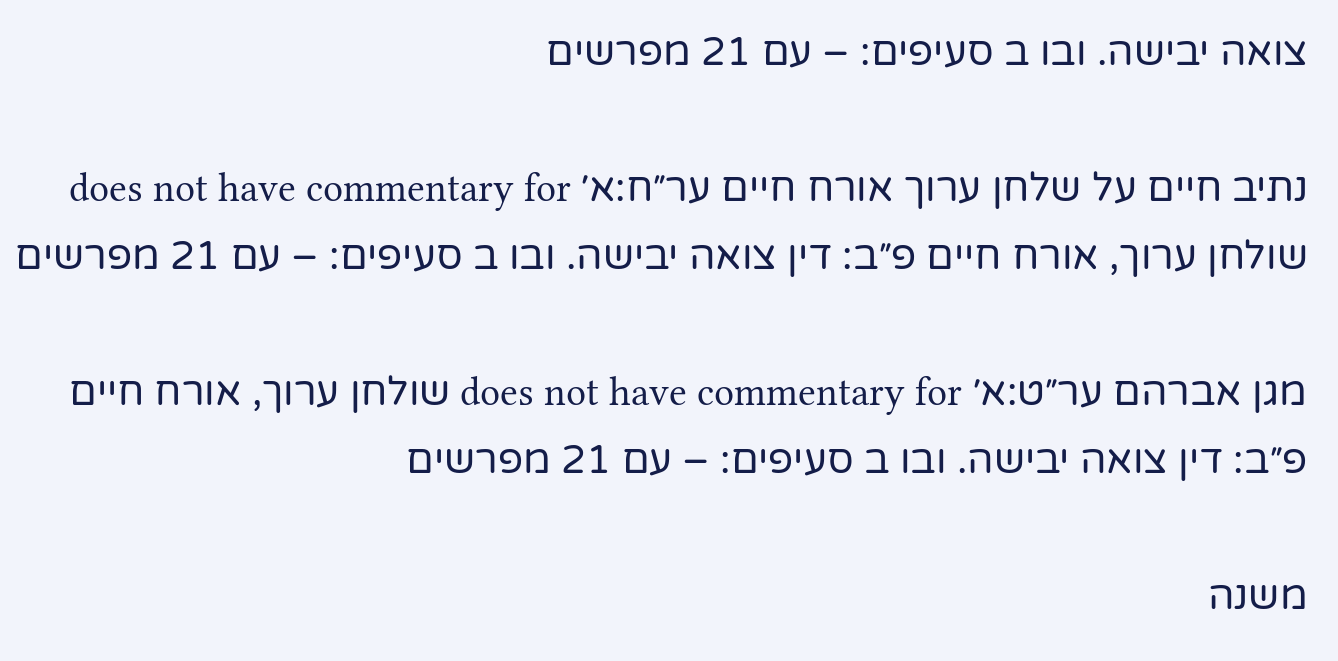צואה יבישה. ובו ב סעיפים: – עם 21 מפרשים

נתיב חיים על שלחן ערוך אורח חיים ער״ח:א׳ does not have commentary for שולחן ערוך, אורח חיים פ״ב: דין צואה יבישה. ובו ב סעיפים: – עם 21 מפרשים

מגן אברהם ער״ט:א׳ does not have commentary for שולחן ערוך, אורח חיים פ״ב: דין צואה יבישה. ובו ב סעיפים: – עם 21 מפרשים

משנה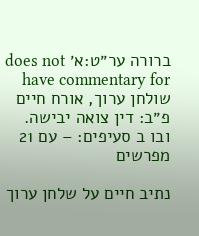ברורה ער״ט:א׳ does not have commentary for שולחן ערוך, אורח חיים פ״ב: דין צואה יבישה. ובו ב סעיפים: – עם 21 מפרשים

נתיב חיים על שלחן ערוך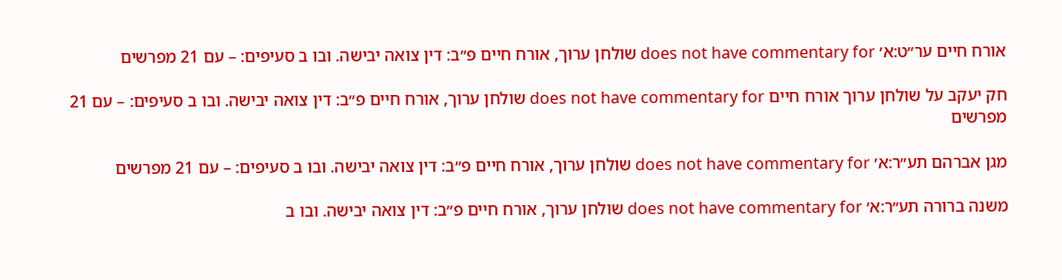אורח חיים ער״ט:א׳ does not have commentary for שולחן ערוך, אורח חיים פ״ב: דין צואה יבישה. ובו ב סעיפים: – עם 21 מפרשים

חק יעקב על שולחן ערוך אורח חיים does not have commentary for שולחן ערוך, אורח חיים פ״ב: דין צואה יבישה. ובו ב סעיפים: – עם 21 מפרשים

מגן אברהם תע״ר:א׳ does not have commentary for שולחן ערוך, אורח חיים פ״ב: דין צואה יבישה. ובו ב סעיפים: – עם 21 מפרשים

משנה ברורה תע״ר:א׳ does not have commentary for שולחן ערוך, אורח חיים פ״ב: דין צואה יבישה. ובו ב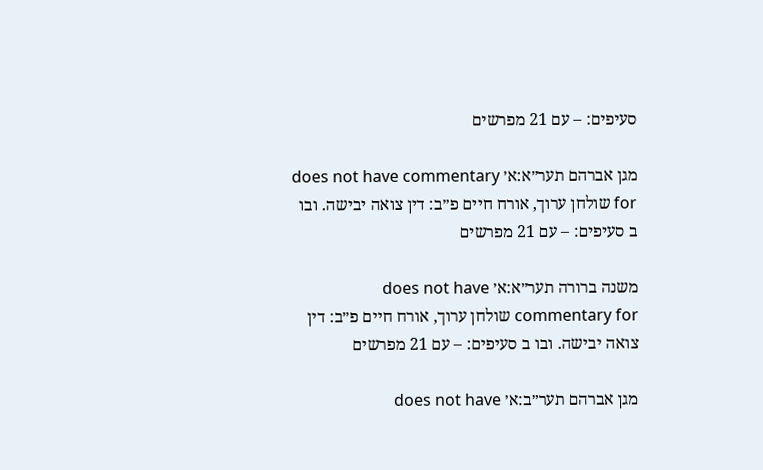סעיפים: – עם 21 מפרשים

מגן אברהם תער״א:א׳ does not have commentary for שולחן ערוך, אורח חיים פ״ב: דין צואה יבישה. ובו ב סעיפים: – עם 21 מפרשים

משנה ברורה תער״א:א׳ does not have commentary for שולחן ערוך, אורח חיים פ״ב: דין צואה יבישה. ובו ב סעיפים: – עם 21 מפרשים

מגן אברהם תער״ב:א׳ does not have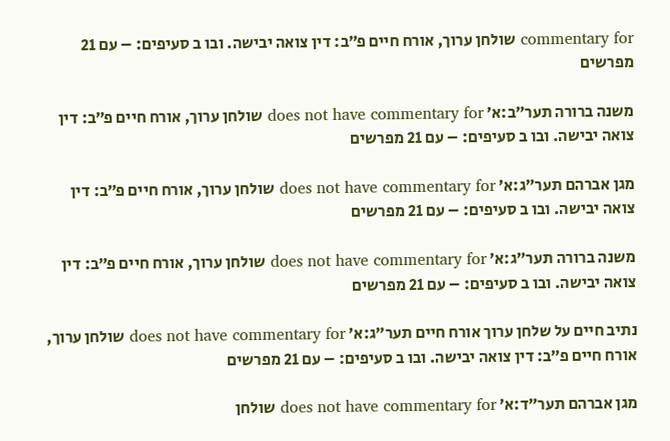commentary for שולחן ערוך, אורח חיים פ״ב: דין צואה יבישה. ובו ב סעיפים: – עם 21 מפרשים

משנה ברורה תער״ב:א׳ does not have commentary for שולחן ערוך, אורח חיים פ״ב: דין צואה יבישה. ובו ב סעיפים: – עם 21 מפרשים

מגן אברהם תער״ג:א׳ does not have commentary for שולחן ערוך, אורח חיים פ״ב: דין צואה יבישה. ובו ב סעיפים: – עם 21 מפרשים

משנה ברורה תער״ג:א׳ does not have commentary for שולחן ערוך, אורח חיים פ״ב: דין צואה יבישה. ובו ב סעיפים: – עם 21 מפרשים

נתיב חיים על שלחן ערוך אורח חיים תער״ג:א׳ does not have commentary for שולחן ערוך, אורח חיים פ״ב: דין צואה יבישה. ובו ב סעיפים: – עם 21 מפרשים

מגן אברהם תער״ד:א׳ does not have commentary for שולחן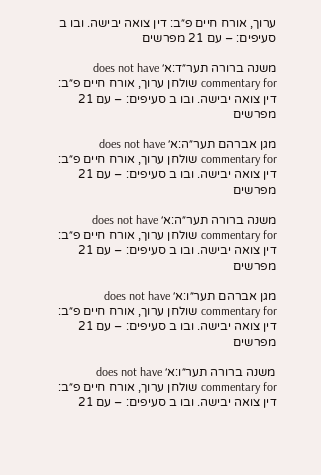ערוך, אורח חיים פ״ב: דין צואה יבישה. ובו ב סעיפים: – עם 21 מפרשים

משנה ברורה תער״ד:א׳ does not have commentary for שולחן ערוך, אורח חיים פ״ב: דין צואה יבישה. ובו ב סעיפים: – עם 21 מפרשים

מגן אברהם תער״ה:א׳ does not have commentary for שולחן ערוך, אורח חיים פ״ב: דין צואה יבישה. ובו ב סעיפים: – עם 21 מפרשים

משנה ברורה תער״ה:א׳ does not have commentary for שולחן ערוך, אורח חיים פ״ב: דין צואה יבישה. ובו ב סעיפים: – עם 21 מפרשים

מגן אברהם תער״ו:א׳ does not have commentary for שולחן ערוך, אורח חיים פ״ב: דין צואה יבישה. ובו ב סעיפים: – עם 21 מפרשים

משנה ברורה תער״ו:א׳ does not have commentary for שולחן ערוך, אורח חיים פ״ב: דין צואה יבישה. ובו ב סעיפים: – עם 21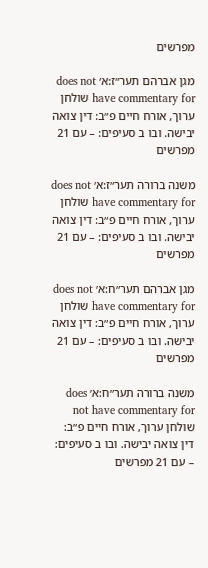מפרשים

מגן אברהם תער״ז:א׳ does not have commentary for שולחן ערוך, אורח חיים פ״ב: דין צואה יבישה. ובו ב סעיפים: – עם 21 מפרשים

משנה ברורה תער״ז:א׳ does not have commentary for שולחן ערוך, אורח חיים פ״ב: דין צואה יבישה. ובו ב סעיפים: – עם 21 מפרשים

מגן אברהם תער״ח:א׳ does not have commentary for שולחן ערוך, אורח חיים פ״ב: דין צואה יבישה. ובו ב סעיפים: – עם 21 מפרשים

משנה ברורה תער״ח:א׳ does not have commentary for שולחן ערוך, אורח חיים פ״ב: דין צואה יבישה. ובו ב סעיפים: – עם 21 מפרשים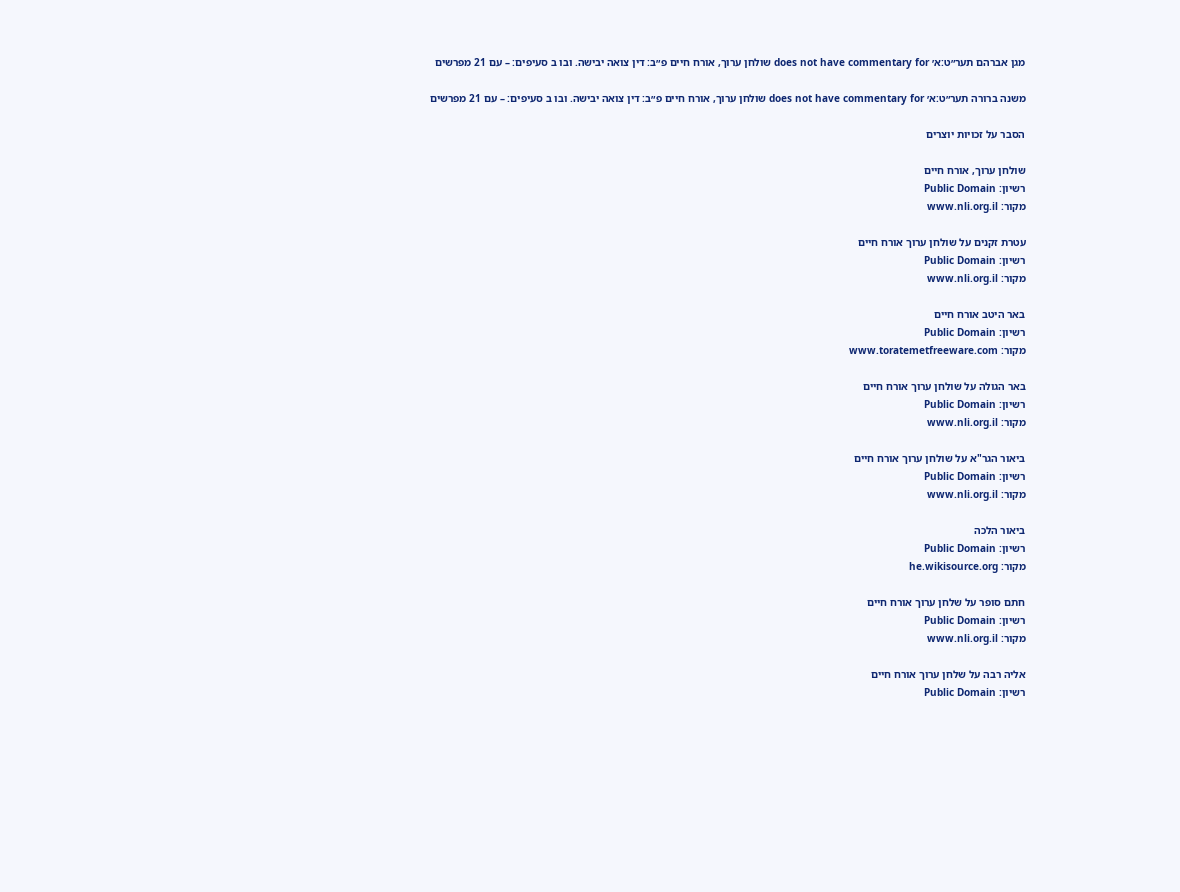מגן אברהם תער״ט:א׳ does not have commentary for שולחן ערוך, אורח חיים פ״ב: דין צואה יבישה. ובו ב סעיפים: – עם 21 מפרשים

משנה ברורה תער״ט:א׳ does not have commentary for שולחן ערוך, אורח חיים פ״ב: דין צואה יבישה. ובו ב סעיפים: – עם 21 מפרשים

הסבר על זכויות יוצרים

שולחן ערוך, אורח חיים
רשיון: Public Domain
מקור: www.nli.org.il

עטרת זקנים על שולחן ערוך אורח חיים
רשיון: Public Domain
מקור: www.nli.org.il

באר היטב אורח חיים
רשיון: Public Domain
מקור: www.toratemetfreeware.com

באר הגולה על שולחן ערוך אורח חיים
רשיון: Public Domain
מקור: www.nli.org.il

ביאור הגר"א על שולחן ערוך אורח חיים
רשיון: Public Domain
מקור: www.nli.org.il

ביאור הלכה
רשיון: Public Domain
מקור: he.wikisource.org

חתם סופר על שלחן ערוך אורח חיים
רשיון: Public Domain
מקור: www.nli.org.il

אליה רבה על שלחן ערוך אורח חיים
רשיון: Public Domain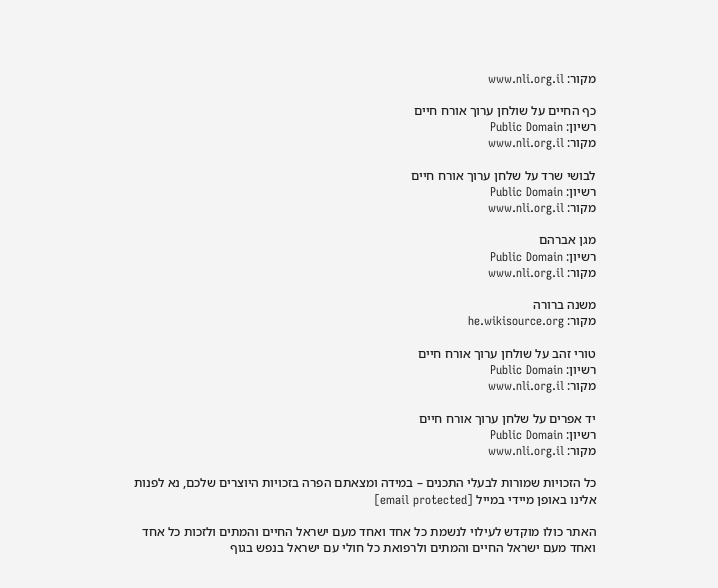מקור: www.nli.org.il

כף החיים על שולחן ערוך אורח חיים
רשיון: Public Domain
מקור: www.nli.org.il

לבושי שרד על שלחן ערוך אורח חיים
רשיון: Public Domain
מקור: www.nli.org.il

מגן אברהם
רשיון: Public Domain
מקור: www.nli.org.il

משנה ברורה
מקור: he.wikisource.org

טורי זהב על שולחן ערוך אורח חיים
רשיון: Public Domain
מקור: www.nli.org.il

יד אפרים על שלחן ערוך אורח חיים
רשיון: Public Domain
מקור: www.nli.org.il

כל הזכויות שמורות לבעלי התכנים – במידה ומצאתם הפרה בזכויות היוצרים שלכם, נא לפנות אלינו באופן מיידי במייל [email protected]

האתר כולו מוקדש לעילוי לנשמת כל אחד ואחד מעם ישראל החיים והמתים ולזכות כל אחד ואחד מעם ישראל החיים והמתים ולרפואת כל חולי עם ישראל בנפש בגוף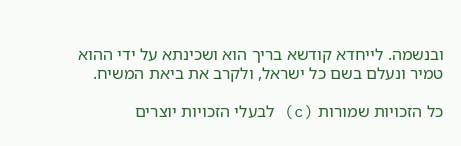ובנשמה. לייחדא קודשא בריך הוא ושכינתא על ידי ההוא טמיר ונעלם בשם כל ישראל, ולקרב את ביאת המשיח.

כל הזכויות שמורות (c) לבעלי הזכויות יוצרים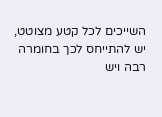השייכים לכל קטע מצוטט, יש להתייחס לכך בחומרה רבה ויש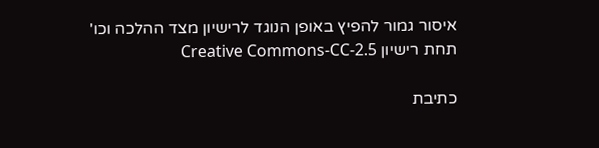איסור גמור להפיץ באופן הנוגד לרישיון מצד ההלכה וכו'
תחת רישיון Creative Commons-CC-2.5

כתיבת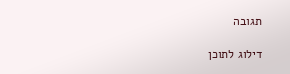תגובה

דילוג לתוכן